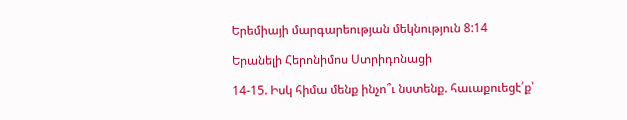Երեմիայի մարգարեության մեկնություն 8:14

Երանելի Հերոնիմոս Ստրիդոնացի

14-15. Իսկ հիմա մենք ինչո՞ւ նստենք. հաւաքուեցէ՛ք՝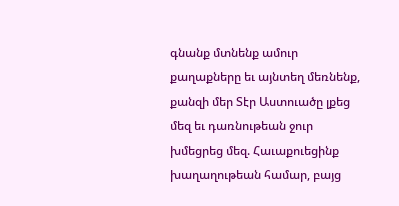գնանք մտնենք ամուր քաղաքները եւ այնտեղ մեռնենք, քանզի մեր Տէր Աստուածը լքեց մեզ եւ դառնութեան ջուր խմեցրեց մեզ. Հաւաքուեցինք խաղաղութեան համար, բայց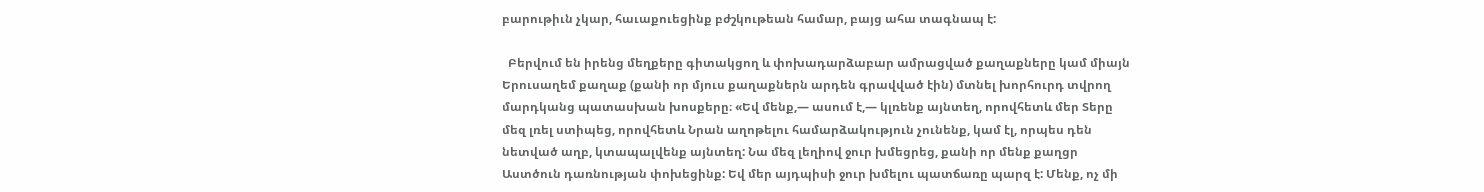բարութիւն չկար, հաւաքուեցինք բժշկութեան համար, բայց ահա տագնապ է:

  Բերվում են իրենց մեղքերը գիտակցող և փոխադարձաբար ամրացված քաղաքները կամ միայն Երուսաղեմ քաղաք (քանի որ մյուս քաղաքներն արդեն գրավված էին) մտնել խորհուրդ տվրող մարդկանց պատասխան խոսքերը։ «Եվ մենք,— ասում է,— կլռենք այնտեղ, որովհետև մեր Տերը մեզ լռել ստիպեց, որովհետև Նրան աղոթելու համարձակություն չունենք, կամ էլ, որպես դեն նետված աղբ, կտապալվենք այնտեղ: Նա մեզ լեղիով ջուր խմեցրեց, քանի որ մենք քաղցր Աստծուն դառնության փոխեցինք: Եվ մեր այդպիսի ջուր խմելու պատճառը պարզ է: Մենք, ոչ մի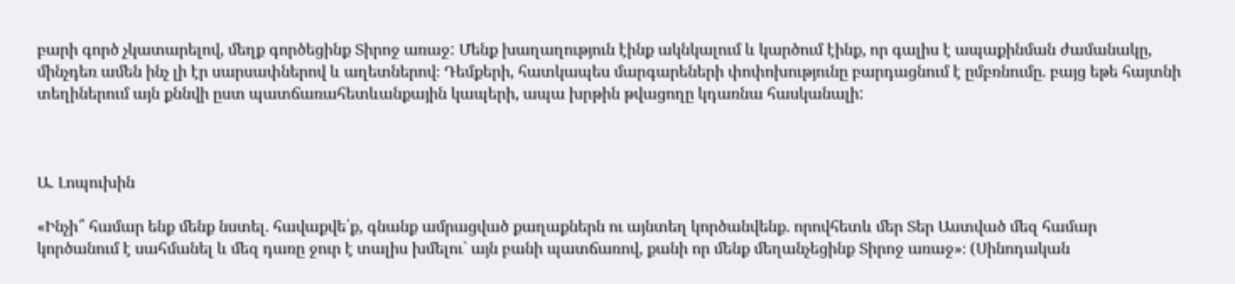բարի գործ չկատարելով, մեղք գործեցինք Տիրոջ առաջ: Մենք խաղաղություն էինք ակնկալում և կարծում էինք, որ գալիս է ապաքինման ժամանակը, մինչդեռ ամեն ինչ լի էր սարսափներով և աղետներով։ Դեմքերի, հատկապես մարգարեների փոփոխությունը բարդացնում է ըմբռնումը. բայց եթե հայտնի տեղիներում այն քննվի ըստ պատճառահետևանքային կապերի, ապա խրթին թվացողը կդառնա հասկանալի:



Ա. Լոպուխին

«Ինչի՞ համար ենք մենք նստել. հավաքվե՛ք, գնանք ամրացված քաղաքներն ու այնտեղ կործանվենք. որովհետև մեր Տեր Աստված մեզ համար կործանում է սահմանել և մեզ դառը ջուր է տալիս խմելու` այն բանի պատճառով, քանի որ մենք մեղանչեցինք Տիրոջ առաջ»։ (Սինոդական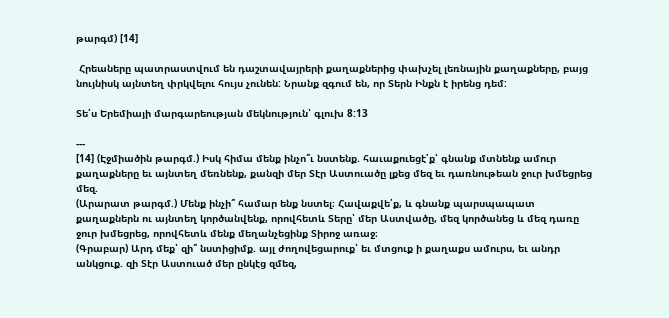թարգմ) [14]

 Հրեաները պատրաստվում են դաշտավայրերի քաղաքներից փախչել լեռնային քաղաքները, բայց նույնիսկ այնտեղ փրկվելու հույս չունեն: Նրանք զգում են, որ Տերն Ինքն է իրենց դեմ:

Տե՛ս Երեմիայի մարգարեության մեկնություն՝ գլուխ 8:13

---
[14] (Էջմիածին թարգմ.) Իսկ հիմա մենք ինչո՞ւ նստենք. հաւաքուեցէ՛ք՝ գնանք մտնենք ամուր քաղաքները եւ այնտեղ մեռնենք, քանզի մեր Տէր Աստուածը լքեց մեզ եւ դառնութեան ջուր խմեցրեց մեզ.
(Արարատ թարգմ.) Մենք ինչի՞ համար ենք նստել։ Հավաքվե՛ք, և գնանք պարսպապատ քաղաքներն ու այնտեղ կործանվենք, որովհետև Տերը՝ մեր Աստվածը, մեզ կործանեց և մեզ դառը ջուր խմեցրեց, որովհետև մենք մեղանչեցինք Տիրոջ առաջ։
(Գրաբար) Արդ մեք՝ զի՞ նստիցիմք. այլ ժողովեցարուք՝ եւ մտցուք ի քաղաքս ամուրս, եւ անդր անկցուք. զի Տէր Աստուած մեր ընկէց զմեզ,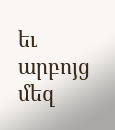եւ արբոյց մեզ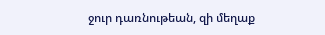ջուր դառնութեան, զի մեղաք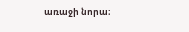առաջի նորա։